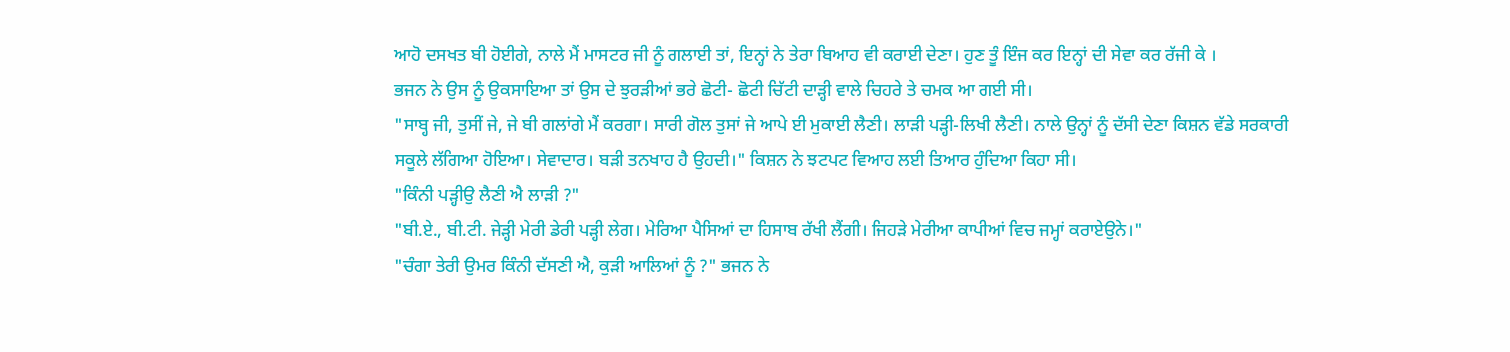ਆਹੋ ਦਸਖਤ ਬੀ ਹੋਈਗੇ, ਨਾਲੇ ਮੈਂ ਮਾਸਟਰ ਜੀ ਨੂੰ ਗਲਾਈ ਤਾਂ, ਇਨ੍ਹਾਂ ਨੇ ਤੇਰਾ ਬਿਆਹ ਵੀ ਕਰਾਈ ਦੇਣਾ। ਹੁਣ ਤੂੰ ਇੰਜ ਕਰ ਇਨ੍ਹਾਂ ਦੀ ਸੇਵਾ ਕਰ ਰੱਜੀ ਕੇ ।
ਭਜਨ ਨੇ ਉਸ ਨੂੰ ਉਕਸਾਇਆ ਤਾਂ ਉਸ ਦੇ ਝੁਰੜੀਆਂ ਭਰੇ ਛੋਟੀ- ਛੋਟੀ ਚਿੱਟੀ ਦਾੜ੍ਹੀ ਵਾਲੇ ਚਿਹਰੇ ਤੇ ਚਮਕ ਆ ਗਈ ਸੀ।
"ਸਾਬ੍ਹ ਜੀ, ਤੁਸੀਂ ਜੇ, ਜੇ ਬੀ ਗਲਾਂਗੇ ਮੈਂ ਕਰਗਾ। ਸਾਰੀ ਗੋਲ ਤੁਸਾਂ ਜੇ ਆਪੇ ਈ ਮੁਕਾਈ ਲੈਣੀ। ਲਾੜੀ ਪੜ੍ਹੀ-ਲਿਖੀ ਲੈਣੀ। ਨਾਲੇ ਉਨ੍ਹਾਂ ਨੂੰ ਦੱਸੀ ਦੇਣਾ ਕਿਸ਼ਨ ਵੱਡੇ ਸਰਕਾਰੀ ਸਕੂਲੇ ਲੱਗਿਆ ਹੋਇਆ। ਸੇਵਾਦਾਰ। ਬੜੀ ਤਨਖਾਹ ਹੈ ਉਹਦੀ।" ਕਿਸ਼ਨ ਨੇ ਝਟਪਟ ਵਿਆਹ ਲਈ ਤਿਆਰ ਹੁੰਦਿਆ ਕਿਹਾ ਸੀ।
"ਕਿੰਨੀ ਪੜ੍ਹੀਉ ਲੈਣੀ ਐ ਲਾੜੀ ?"
"ਬੀ.ਏ., ਬੀ.ਟੀ. ਜੇੜ੍ਹੀ ਮੇਰੀ ਡੇਰੀ ਪੜ੍ਹੀ ਲੇਗ। ਮੇਰਿਆ ਪੈਸਿਆਂ ਦਾ ਹਿਸਾਬ ਰੱਖੀ ਲੈਂਗੀ। ਜਿਹੜੇ ਮੇਰੀਆ ਕਾਪੀਆਂ ਵਿਚ ਜਮ੍ਹਾਂ ਕਰਾਏਉਨੇ।"
"ਚੰਗਾ ਤੇਰੀ ਉਮਰ ਕਿੰਨੀ ਦੱਸਣੀ ਐ, ਕੁੜੀ ਆਲਿਆਂ ਨੂੰ ?" ਭਜਨ ਨੇ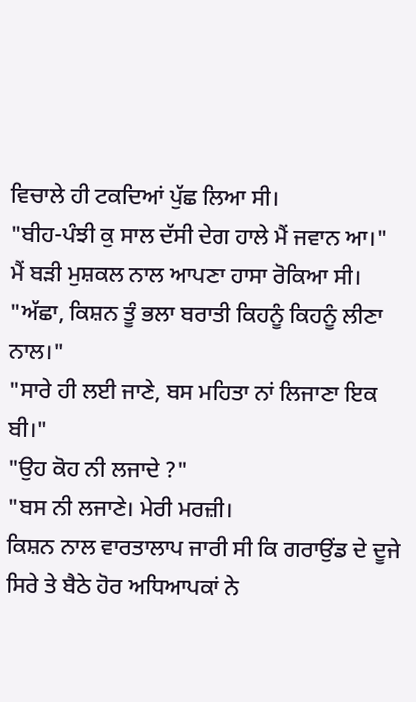ਵਿਚਾਲੇ ਹੀ ਟਕਦਿਆਂ ਪੁੱਛ ਲਿਆ ਸੀ।
"ਬੀਹ-ਪੰਝੀ ਕੁ ਸਾਲ ਦੱਸੀ ਦੇਗ ਹਾਲੇ ਮੈਂ ਜਵਾਨ ਆ।"
ਮੈਂ ਬੜੀ ਮੁਸ਼ਕਲ ਨਾਲ ਆਪਣਾ ਹਾਸਾ ਰੋਕਿਆ ਸੀ।
"ਅੱਛਾ, ਕਿਸ਼ਨ ਤੂੰ ਭਲਾ ਬਰਾਤੀ ਕਿਹਨੂੰ ਕਿਹਨੂੰ ਲੀਣਾ ਨਾਲ।"
"ਸਾਰੇ ਹੀ ਲਈ ਜਾਣੇ, ਬਸ ਮਹਿਤਾ ਨਾਂ ਲਿਜਾਣਾ ਇਕ ਬੀ।"
"ਉਹ ਕੋਹ ਨੀ ਲਜਾਦੇ ?"
"ਬਸ ਨੀ ਲਜਾਣੇ। ਮੇਰੀ ਮਰਜ਼ੀ।
ਕਿਸ਼ਨ ਨਾਲ ਵਾਰਤਾਲਾਪ ਜਾਰੀ ਸੀ ਕਿ ਗਰਾਉਂਡ ਦੇ ਦੂਜੇ ਸਿਰੇ ਤੇ ਬੈਠੇ ਹੋਰ ਅਧਿਆਪਕਾਂ ਨੇ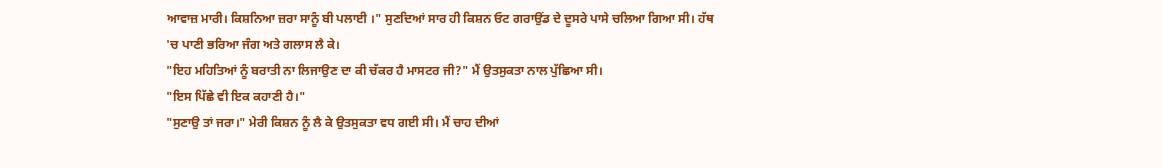ਆਵਾਜ਼ ਮਾਰੀ। ਕਿਸ਼ਨਿਆ ਜ਼ਰਾ ਸਾਨੂੰ ਬੀ ਪਲਾਈ ।" ਸੁਣਦਿਆਂ ਸਾਰ ਹੀ ਕਿਸ਼ਨ ਓਟ ਗਰਾਉਂਡ ਦੇ ਦੂਸਰੇ ਪਾਸੇ ਚਲਿਆ ਗਿਆ ਸੀ। ਹੱਥ 'ਚ ਪਾਣੀ ਭਰਿਆ ਜੰਗ ਅਤੇ ਗਲਾਸ ਲੈ ਕੇ।
"ਇਹ ਮਹਿਤਿਆਂ ਨੂੰ ਬਰਾਤੀ ਨਾ ਲਿਜਾਉਣ ਦਾ ਕੀ ਚੱਕਰ ਹੈ ਮਾਸਟਰ ਜੀ?" ਮੈਂ ਉਤਸੁਕਤਾ ਨਾਲ ਪੁੱਛਿਆ ਸੀ।
"ਇਸ ਪਿੱਛੇ ਵੀ ਇਕ ਕਹਾਣੀ ਹੈ।"
"ਸੁਣਾਉ ਤਾਂ ਜਰਾ।" ਮੇਰੀ ਕਿਸ਼ਨ ਨੂੰ ਲੈ ਕੇ ਉਤਸੁਕਤਾ ਵਧ ਗਈ ਸੀ। ਮੈਂ ਚਾਹ ਦੀਆਂ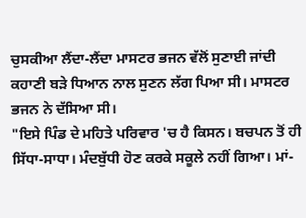ਚੁਸਕੀਆ ਲੈਂਦਾ-ਲੈਂਦਾ ਮਾਸਟਰ ਭਜਨ ਵੱਲੋਂ ਸੁਣਾਈ ਜਾਂਦੀ ਕਹਾਣੀ ਬੜੇ ਧਿਆਨ ਨਾਲ ਸੁਣਨ ਲੱਗ ਪਿਆ ਸੀ। ਮਾਸਟਰ ਭਜਨ ਨੇ ਦੱਸਿਆ ਸੀ।
"ਇਸੇ ਪਿੰਡ ਦੇ ਮਹਿਤੇ ਪਰਿਵਾਰ 'ਚ ਹੈ ਕਿਸਨ। ਬਚਪਨ ਤੋਂ ਹੀ ਸਿੱਧਾ-ਸਾਧਾ। ਮੰਦਬੁੱਧੀ ਹੋਣ ਕਰਕੇ ਸਕੂਲੇ ਨਹੀਂ ਗਿਆ। ਮਾਂ-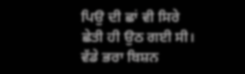ਪਿਉ ਦੀ ਛਾਂ ਵੀ ਸਿਰੇ ਛੇਤੀ ਹੀ ਉਠ ਗਈ ਸੀ। ਵੱਡੇ ਭਰਾ ਬਿਸ਼ਨ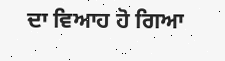ਦਾ ਵਿਆਹ ਹੋ ਗਿਆ